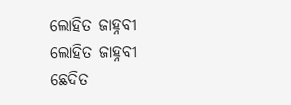ଲୋହିତ ଜାହ୍ନବୀ
ଲୋହିତ ଜାହ୍ନବୀ
ଛେଦିତ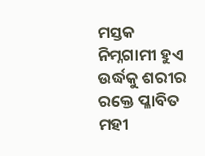ମସ୍ତକ ନିମ୍ନଗାମୀ ହୁଏ
ଉର୍ଦ୍ଧକୁ ଶରୀର ରକ୍ତେ ପ୍ଳାବିତ
ମହୀ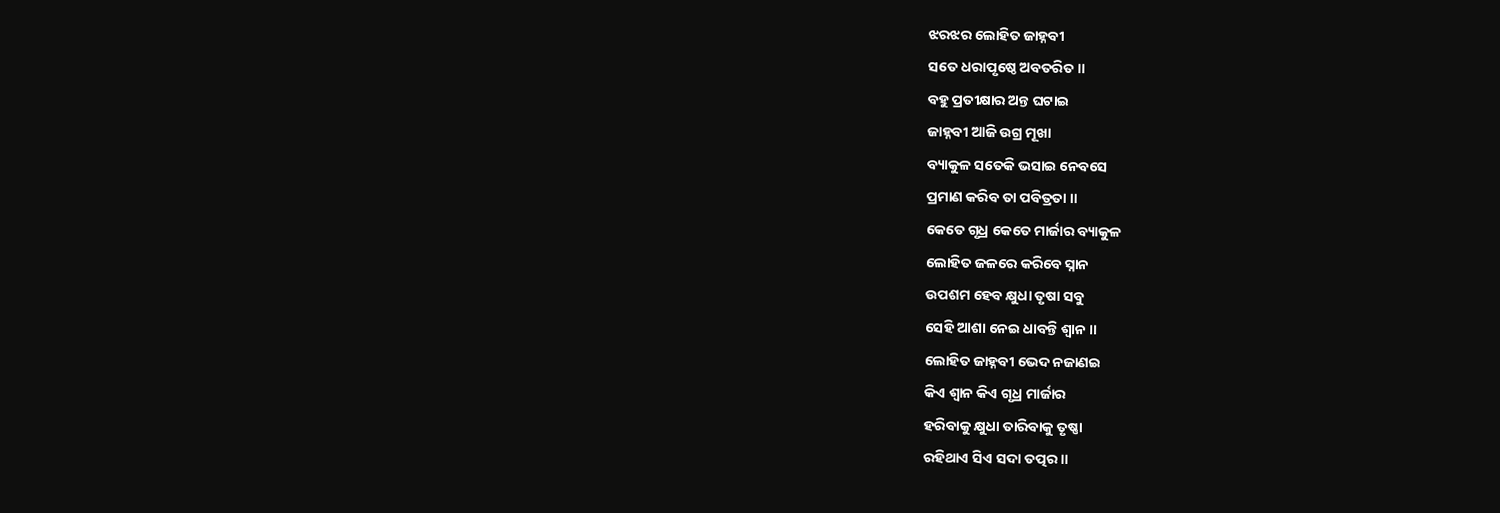ଝରଝର ଲୋହିତ ଜାହ୍ନବୀ
ସତେ ଧରାପୃଷ୍ଠେ ଅବତରିତ ॥
ବହୁ ପ୍ରତୀକ୍ଷାର ଅନ୍ତ ଘଟାଇ
ଜାହ୍ନବୀ ଆଜି ଉଗ୍ର ମୂଖା
ବ୍ୟାକୁଳ ସତେକି ଭସାଇ ନେବସେ
ପ୍ରମାଣ କରିବ ତା ପବିତ୍ରତା ॥
କେତେ ଗୃଧ୍ର କେତେ ମାର୍ଜାର ବ୍ୟାକୁଳ
ଲୋହିତ ଜଳରେ କରିବେ ସ୍ନାନ
ଉପଶମ ହେବ କ୍ଷୁଧା ତୃଷା ସବୁ
ସେହି ଆଶା ନେଇ ଧାବନ୍ତି ଶ୍ବାନ ॥
ଲୋହିତ ଜାହ୍ନବୀ ଭେଦ ନଜାଣଇ
କିଏ ଶ୍ବାନ କିଏ ଗୃଧ୍ର ମାର୍ଜାର
ହରିବାକୁ କ୍ଷୁଧା ତାରିବାକୁ ତୃଷ୍ଣା
ରହିଥାଏ ସିଏ ସଦା ତତ୍ପର ॥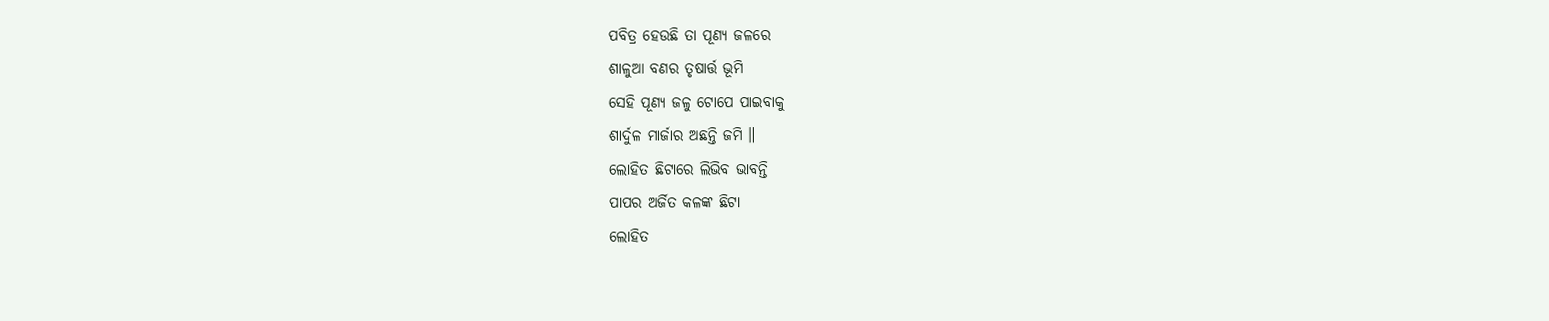ପବିତ୍ର ହେଉଛି ତା ପୂଣ୍ୟ ଜଳରେ
ଶାଳୁଆ ବଣର ତୃଷାର୍ତ୍ତ ଭୂମି
ସେହି ପୂଣ୍ୟ ଜଳୁ ଟୋପେ ପାଇବାକୁ
ଶାର୍ଦୁଳ ମାର୍ଜାର ଅଛନ୍ତି ଜମି ॥
ଲୋହିତ ଛିଟାରେ ଲିଭିବ ଭାବନ୍ତି
ପାପର ଅର୍ଜିତ କଳଙ୍କ ଛିଟା
ଲୋହିତ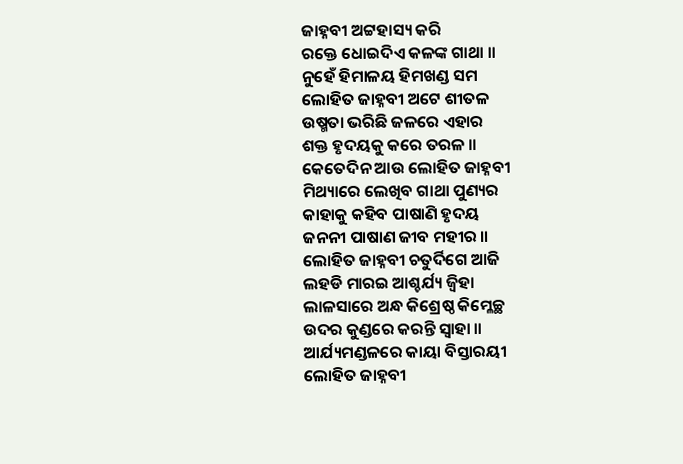ଜାହ୍ନବୀ ଅଟ୍ଟହାସ୍ୟ କରି
ରକ୍ତେ ଧୋଇଦିଏ କଳଙ୍କ ଗାଥା ॥
ନୁହେଁ ହିମାଳୟ ହିମଖଣ୍ଡ ସମ
ଲୋହିତ ଜାହ୍ନବୀ ଅଟେ ଶୀତଳ
ଉଷ୍ମତା ଭରିଛି ଜଳରେ ଏହାର
ଶକ୍ତ ହୃଦୟକୁ କରେ ତରଳ ॥
କେତେଦିନ ଆଉ ଲୋହିତ ଜାହ୍ନବୀ
ମିଥ୍ୟାରେ ଲେଖିବ ଗାଥା ପୁଣ୍ୟର
କାହାକୁ କହିବ ପାଷାଣି ହୃଦୟ
ଜନନୀ ପାଷାଣ ଜୀବ ମହୀର ॥
ଲୋହିତ ଜାହ୍ନବୀ ଚତୁର୍ଦିଗେ ଆଜି
ଲହଡି ମାରଇ ଆଶ୍ଚର୍ଯ୍ୟ ଜ୍ବିହା
ଲାଳସାରେ ଅନ୍ଧ କିଶ୍ରେଷ୍ଠ କିମ୍ଳେଚ୍ଛ
ଉଦର କୁଣ୍ଡରେ କରନ୍ତି ସ୍ବାହା ॥
ଆର୍ଯ୍ୟମଣ୍ଡଳରେ କାୟା ବିସ୍ତାରୟୀ
ଲୋହିତ ଜାହ୍ନବୀ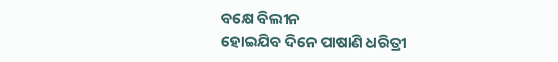ବକ୍ଷେ ବିଲୀନ
ହୋଇଯିବ ଦିନେ ପାଷାଣି ଧରିତ୍ରୀ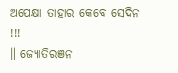ଅପେକ୍ଷା ତାହାର କେବେ ସେଦିନ !!!
॥ ଜ୍ୟୋତିରଞନ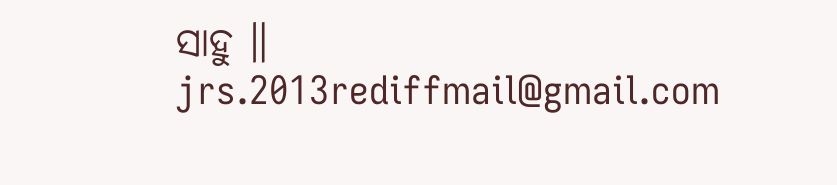ସାହୁ ॥
jrs.2013rediffmail@gmail.com